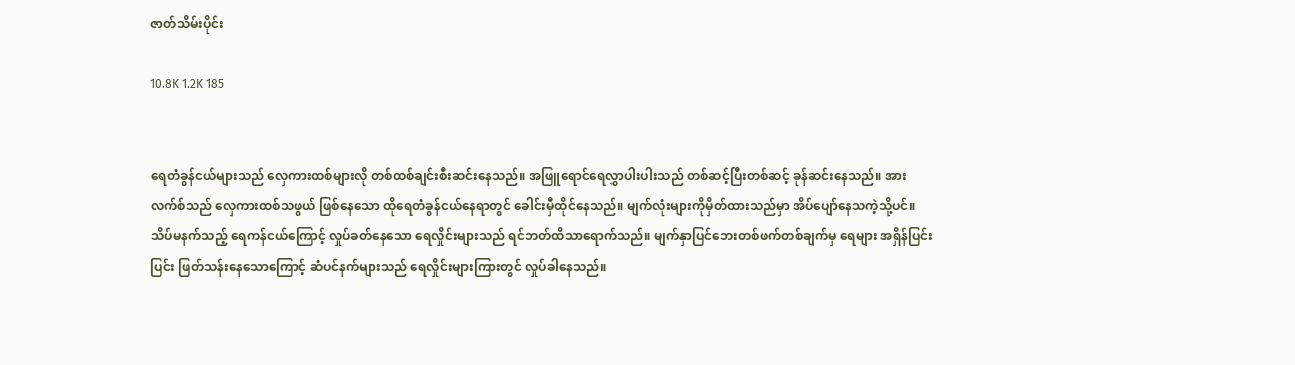ဇာတ်သိမ်းပိုင်း

10.8K 1.2K 185


ရေတံခွန်ငယ်များသည် လှေကားထစ်များလို တစ်ထစ်ချင်းစီးဆင်းနေသည်။ အဖြူရောင်ရေလွှာပါးပါးသည် တစ်ဆင့်ပြီးတစ်ဆင့် ခုန်ဆင်းနေသည်။ အားလက်စ်သည် လှေကားထစ်သဖွယ် ဖြစ်နေသော ထိုရေတံခွန်ငယ်နေရာတွင် ခေါင်းမှီထိုင်နေသည်။ မျက်လုံးများကိုမှိတ်ထားသည်မှာ အိပ်ပျော်နေသကဲ့သို့ပင်။ သိပ်မနက်သည့် ရေကန်ငယ်ကြောင့် လှုပ်ခတ်နေသော ရေလှိုင်းများသည် ရင်ဘတ်ထိသာရောက်သည်။ မျက်နှာပြင်ဘေးတစ်ဖက်တစ်ချက်မှ ရေများ အရှိန်ပြင်းပြင်း ဖြတ်သန်းနေသောကြောင့် ဆံပင်နက်များသည် ရေလှိုင်းများကြားတွင် လှုပ်ခါနေသည်။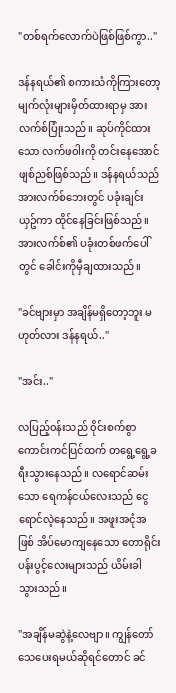"တစ်ရက်လောက်ပဲဖြစ်ဖြစ်ကွာ.."

ဒန်နရယ်၏ စကားသံကိုကြားတော့ မျက်လုံးများမှိတ်ထားရာမှ အားလက်စ်ပြုံးသည်။ ဆုပ်ကိုင်ထားသော လက်ဖ၀ါးကို တင်းနေအောင် ဖျစ်ညစ်ဖြစ်သည်။ ဒန်နရယ်သည် အားလက်စ်ဘေးတွင် ပခုံးချင်းယှဥ်ကာ ထိုင်နေခြင်းဖြစ်သည်။ အားလက်စ်၏ ပခုံးတစ်ဖက်ပေါ်တွင် ခေါင်းကိုမှီချထားသည်။

"ခင်ဗျားမှာ အချိန်မရှိတော့ဘူး မဟုတ်လား ဒန်နရယ်.."

"အင်း.."

လပြည့်၀န်းသည် ၀ိုင်းစက်စွာ ကောင်းကင်ပြင်ထက် တရွေ့ရွေ့ခရီးသွားနေသည်။ လရောင်ဆမ်းသော ရေကန်ငယ်လေးသည် ငွေရောင်လဲ့နေသည်။ အဖူးအငုံအဖြစ် အိပ်မောကျနေသော တောရိုင်းပန်းပွင့်လေးများသည် ယိမ်းခါသွားသည်။

"အချိန်မဆွဲနဲ့လေဗျာ။ ကျွန်တော် သေပေးရမယ်ဆိုရင်တောင် ခင်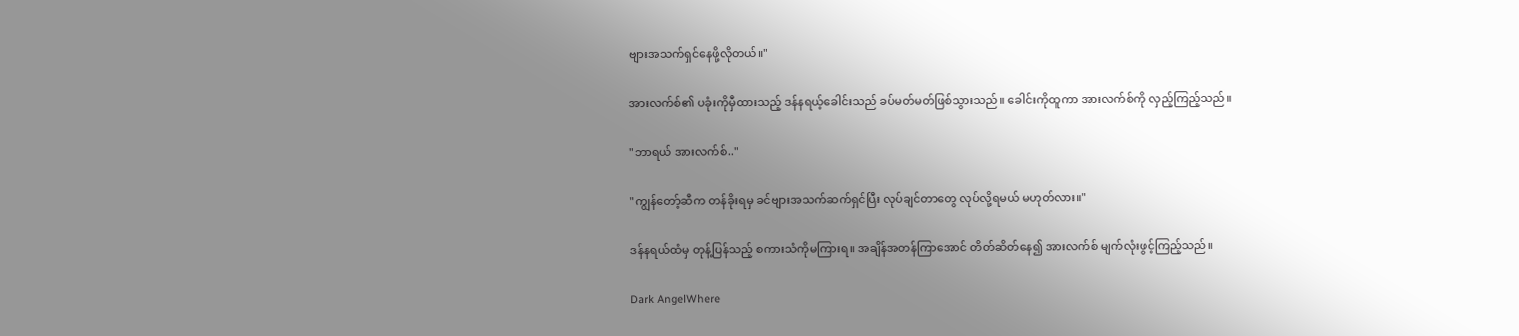ဗျားအသက်ရှင်နေဖို့လိုတယ်။"

အားလက်စ်၏ ပခုံးကိုမှီထားသည့် ဒန်နရယ့်ခေါင်းသည် ခပ်မတ်မတ်ဖြစ်သွားသည်။ ခေါင်းကိုထူကာ အားလက်စ်ကို လှည့်ကြည့်သည်။

"ဘာရယ် အားလက်စ်.."

"ကျွန်တော့်ဆီက တန်ခိုးရမှ ခင်ဗျားအသက်ဆက်ရှင်ပြီး လုပ်ချင်တာတွေ လုပ်လို့ရမယ် မဟုတ်လား။"

ဒန်နရယ်ထံမှ တုန့်ပြန်သည့် စကားသံကိုမကြားရ။ အချိန်အတန်ကြာအောင် တိတ်ဆိတ်နေ၍ အားလက်စ် မျက်လုံးဖွင့်ကြည့်သည်။

Dark AngelWhere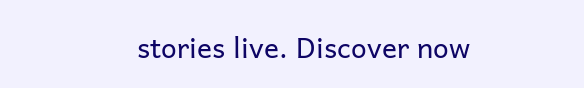stories live. Discover now